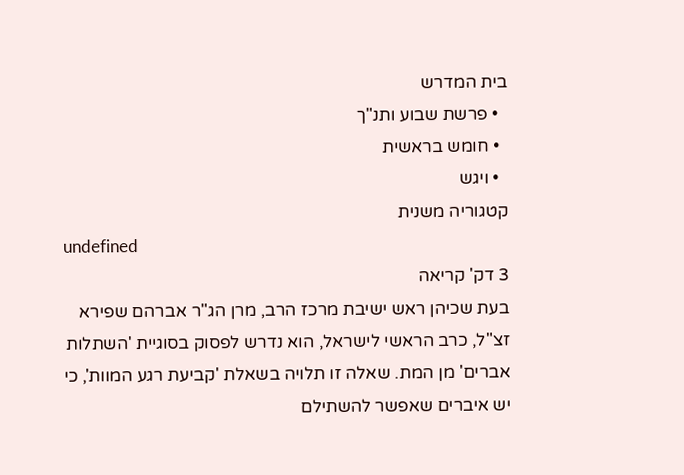בית המדרש
  • פרשת שבוע ותנ"ך
  • חומש בראשית
  • ויגש
קטגוריה משנית
undefined
3 דק' קריאה
בעת שכיהן ראש ישיבת מרכז הרב, מרן הג"ר אברהם שפירא זצ"ל, כרב הראשי לישראל, הוא נדרש לפסוק בסוגיית 'השתלות אברים' מן המת. שאלה זו תלויה בשאלת 'קביעת רגע המוות', כי יש איברים שאפשר להשתילם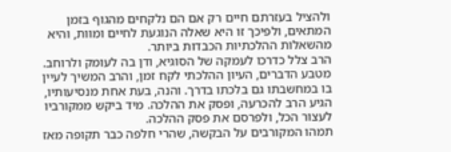ולהציל בעזרתם חיים רק אם הם נלקחים מהגוף בזמן המתאים, ולפיכך זו היא שאלה הנוגעת לחיים ומוות, והיא מהשאלות ההלכתיות הכבדות ביותר.
הרב צלל כדרכו לעמקה של הסוגיא, ודן בה לעומק ולרוחב. מטבע הדברים, העיון ההלכתי לקח זמן, והרב המשיך לעיין בו במחשבתו גם בלכתו בדרך. והנה, בעת אחת מנסיעותיו, הגיע הרב להכרעה, ופסק את ההלכה. מיד ביקש ממקורביו לעצור הכל, ולפרסם את פסק ההלכה.
תמהו המקורבים על הבקשה, שהרי חלפה כבר תקופה מאז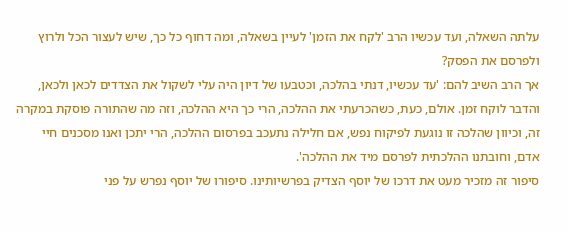עלתה השאלה, ועד עכשיו הרב 'לקח את הזמן' לעיין בשאלה, ומה דחוף כל כך, שיש לעצור הכל ולרוץ ולפרסם את הפסק?
אך הרב השיב להם: 'עד עכשיו, דנתי בהלכה, וכטבעו של דיון היה עלי לשקול את הצדדים לכאן ולכאן, והדבר לוקח זמן. אולם, כעת, כשהכרעתי את ההלכה, הרי כך היא ההלכה, וזה מה שהתורה פוסקת במקרה זה, וכיוון שהלכה זו נוגעת לפיקוח נפש, אם חלילה נתעכב בפרסום ההלכה, הרי יתכן ואנו מסכנים חיי אדם, וחובתנו ההלכתית לפרסם מיד את ההלכה'.
סיפור זה מזכיר מעט את דרכו של יוסף הצדיק בפרשיותינו. סיפורו של יוסף נפרש על פני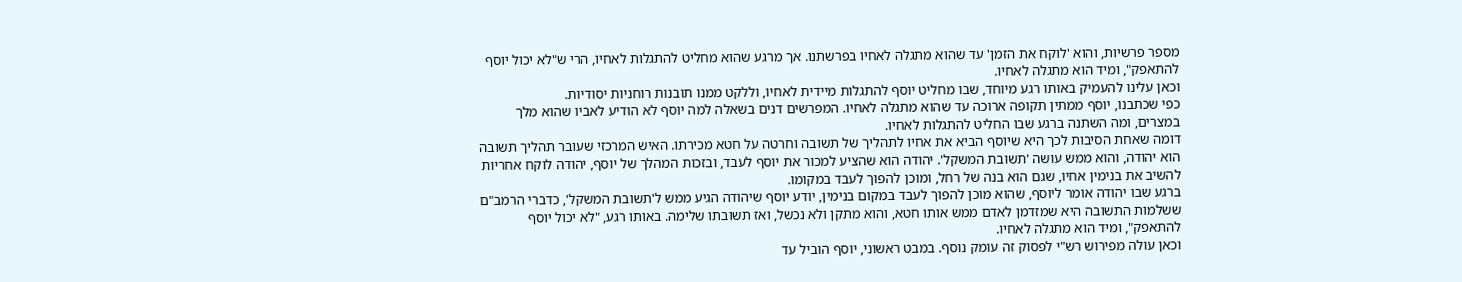מספר פרשיות, והוא 'לוקח את הזמן' עד שהוא מתגלה לאחיו בפרשתנו. אך מרגע שהוא מחליט להתגלות לאחיו, הרי ש"לא יכול יוסף להתאפק", ומיד הוא מתגלה לאחיו.
וכאן עלינו להעמיק באותו רגע מיוחד, שבו מחליט יוסף להתגלות מיידית לאחיו, וללקט ממנו תובנות רוחניות יסודיות.
כפי שכתבנו, יוסף ממתין תקופה ארוכה עד שהוא מתגלה לאחיו. המפרשים דנים בשאלה למה יוסף לא הודיע לאביו שהוא מלך במצרים, ומה השתנה ברגע שבו החליט להתגלות לאחיו.
דומה שאחת הסיבות לכך היא שיוסף הביא את אחיו לתהליך של תשובה וחרטה על חטא מכירתו. האיש המרכזי שעובר תהליך תשובה הוא יהודה, והוא ממש עושה 'תשובת המשקל'. יהודה הוא שהציע למכור את יוסף לעבד, ובזכות המהלך של יוסף, יהודה לוקח אחריות להשיב את בנימין אחיו, שגם הוא בנה של רחל, ומוכן להפוך לעבד במקומו.
ברגע שבו יהודה אומר ליוסף, שהוא מוכן להפוך לעבד במקום בנימין, יודע יוסף שיהודה הגיע ממש ל'תשובת המשקל', כדברי הרמב"ם ששלמות התשובה היא שמזדמן לאדם ממש אותו חטא, והוא מתקן ולא נכשל, ואז תשובתו שלימה. באותו רגע, "לא יכול יוסף להתאפק", ומיד הוא מתגלה לאחיו.
וכאן עולה מפירוש רש"י לפסוק זה עומק נוסף. במבט ראשוני, יוסף הוביל עד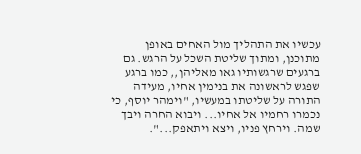עכשיו את התהליך מול האחים באופן מתוכנן, ומתוך שליטת השכל על הרגש. גם ברגעים שרגשותיו גאו מאליהן,, כמו ברגע שפגש לראשונה את בנימין אחיו, מעידה התורה על שליטתו במעשיו, "וימהר יוסף, כי נכמרו רחמיו אל אחיו... ויבוא החרה ויבך שמה. וירחץ פניו, ויצא ויתאפק...".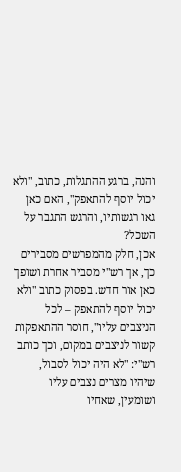והנה, ברגע ההתגלות, כתוב, "ולא יכול יוסף להתאפק", האם כאן גאו רגשותיו, והרגש התגבר על השכל?
אכן, חלק מהמפרשים מסבירים כך, אך רש"י מסביר אחרת ושופך כאן אור חדש. בפסוק כתוב "ולא יכול יוסף להתאפק – לכל הניצבים עליו", חוסר ההתאפקות קשור לניצבים במקום, וכך כותב רש"י: "לא היה יכול לסבול, שיהיו מצרים נצבים עליו ושומעין, שאחיו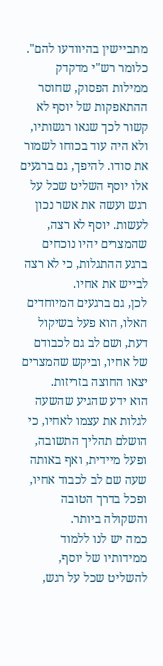מתביישין בהיוודעו להם".
כלומר רש"י מדקדק ממילות הפסוק, שחוסר ההתאפקות של יוסף לא קשור לכך שגאו רגשותיו, ולא היה עוד בכוחו לשמור את סודו. להיפך, גם ברגעים אלו יוסף השליט שכל על רגש ועשה את אשר נכון לעשות. יוסף לא רצה, שהמצרים יהיו נוכחים ברגע ההתגלות, כי לא רצה לבייש את אחיו.
לכן, גם ברגעים המיוחדים האלו, הוא פעל בשיקול דעת, ושם לב גם לכבודם של אחיו, וביקש שהמצרים יצאו החוצה בזריזות.
הוא ידע שהגיע שהשעה לגלות את עצמו לאחיו, כי הושלם תהליך התשובה, ופעל מיידית, ואף באותה שעה שם לב לכבוד אחיו, ופכל בדרך הטובה והשקולה ביותר.
כמה יש לנו ללמוד ממידותיו של יוסף, להשליט שכל על רגש,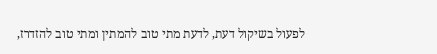לפעול בשיקול דעת, לדעת מתי טוב להמתין ומתי טוב להזדרז,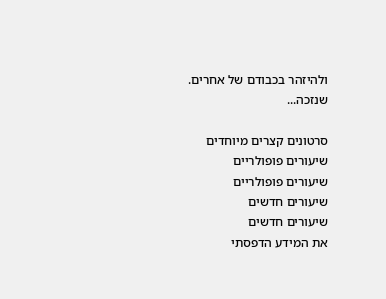ולהיזהר בכבודם של אחרים.
שנזכה...

סרטונים קצרים מיוחדים
שיעורים פופולריים
שיעורים פופולריים
שיעורים חדשים
שיעורים חדשים
את המידע הדפסתי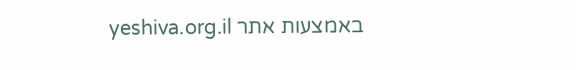באמצעות אתר yeshiva.org.il